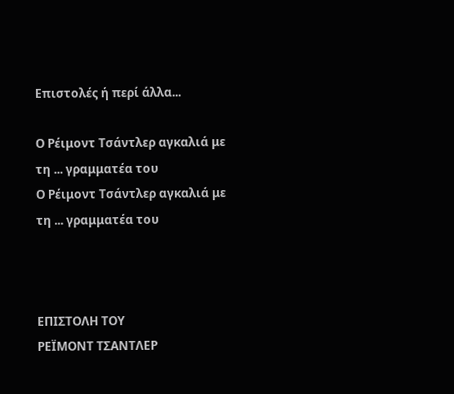Επιστολές ή περί άλλα...

Ο Ρέιμοντ Τσάντλερ αγκαλιά με τη ... γραμματέα του
Ο Ρέιμοντ Τσάντλερ αγκαλιά με τη ... γραμματέα του



ΕΠΙΣΤΟΛΗ ΤΟΥ
ΡΕΪΜΟΝΤ ΤΣΑΝΤΛΕΡ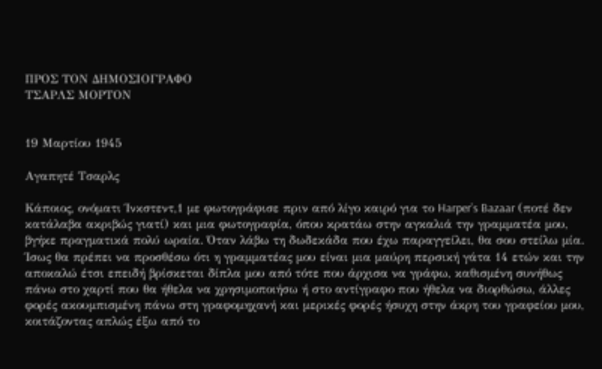ΠΡΟΣ ΤΟΝ ΔΗΜΟΣΙΟΓΡΑΦΟ
ΤΣΑΡΛΣ ΜΟΡΤΟΝ


19 Μαρτίου 1945

Αγαπητέ Τσαρλς

Κάποιος, ονόματι Ίνκστεντ,1 με φωτογράφισε πριν από λίγο καιρό για το Harper’s Bazaar (ποτέ δεν κατάλαβα ακριβώς γιατί) και μια φωτογραφία, όπου κρατάω στην αγκαλιά την γραμματέα μου, βγήκε πραγματικά πολύ ωραία. Όταν λάβω τη δωδεκάδα που έχω παραγγείλει, θα σου στείλω μία. Ίσως θα πρέπει να προσθέσω ότι η γραμματέας μου είναι μια μαύρη περσική γάτα 14 ετών και την αποκαλώ έτσι επειδή βρίσκεται δίπλα μου από τότε που άρχισα να γράφω, καθισμένη συνήθως πάνω στο χαρτί που θα ήθελα να χρησιμοποιήσω ή στο αντίγραφο που ήθελα να διορθώσω, άλλες φορές ακουμπισμένη πάνω στη γραφομηχανή και μερικές φορές ήσυχη στην άκρη του γραφείου μου, κοιτάζοντας απλώς έξω από το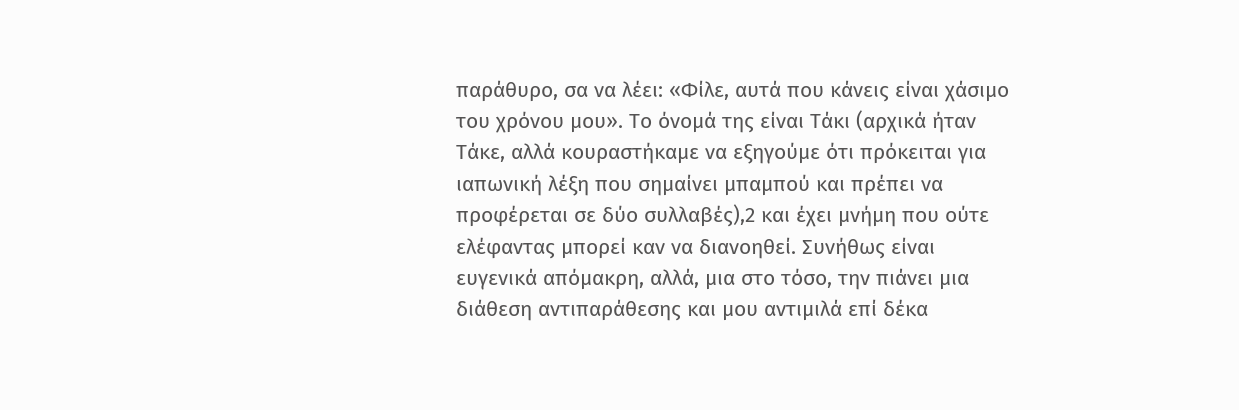παράθυρο, σα να λέει: «Φίλε, αυτά που κάνεις είναι χάσιμο του χρόνου μου». Το όνομά της είναι Τάκι (αρχικά ήταν Τάκε, αλλά κουραστήκαμε να εξηγούμε ότι πρόκειται για ιαπωνική λέξη που σημαίνει μπαμπού και πρέπει να προφέρεται σε δύο συλλαβές),2 και έχει μνήμη που ούτε ελέφαντας μπορεί καν να διανοηθεί. Συνήθως είναι ευγενικά απόμακρη, αλλά, μια στο τόσο, την πιάνει μια διάθεση αντιπαράθεσης και μου αντιμιλά επί δέκα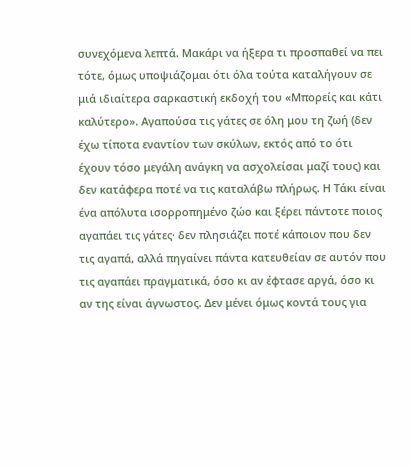συνεχόμενα λεπτά. Μακάρι να ήξερα τι προσπαθεί να πει τότε, όμως υποψιάζομαι ότι όλα τούτα καταλήγουν σε μιά ιδιαίτερα σαρκαστική εκδοχή του «Μπορείς και κάτι καλύτερο». Αγαπούσα τις γάτες σε όλη μου τη ζωή (δεν έχω τίποτα εναντίον των σκύλων, εκτός από το ότι έχουν τόσο μεγάλη ανάγκη να ασχολείσαι μαζί τους) και δεν κατάφερα ποτέ να τις καταλάβω πλήρως. Η Τάκι είναι ένα απόλυτα ισορροπημένο ζώο και ξέρει πάντοτε ποιος αγαπάει τις γάτες· δεν πλησιάζει ποτέ κάποιον που δεν τις αγαπά, αλλά πηγαίνει πάντα κατευθείαν σε αυτόν που τις αγαπάει πραγματικά, όσο κι αν έφτασε αργά, όσο κι αν της είναι άγνωστος. Δεν μένει όμως κοντά τους για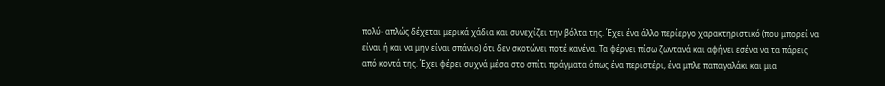πολύ· απλώς δέχεται μερικά χάδια και συνεχίζει την βόλτα της. Έχει ένα άλλο περίεργο χαρακτηριστικό (που μπορεί να είναι ή και να μην είναι σπάνιο) ότι δεν σκοτώνει ποτέ κανένα. Τα φέρνει πίσω ζωντανά και αφήνει εσένα να τα πάρεις από κοντά της. Έχει φέρει συχνά μέσα στο σπίτι πράγματα όπως ένα περιστέρι, ένα μπλε παπαγαλάκι και μια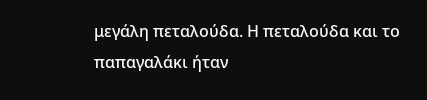μεγάλη πεταλούδα. Η πεταλούδα και το παπαγαλάκι ήταν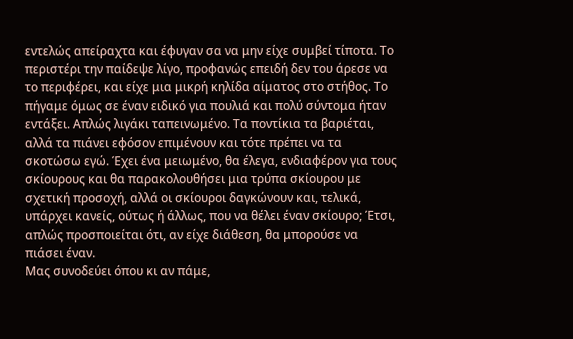εντελώς απείραχτα και έφυγαν σα να μην είχε συμβεί τίποτα. Το περιστέρι την παίδεψε λίγο, προφανώς επειδή δεν του άρεσε να το περιφέρει, και είχε μια μικρή κηλίδα αίματος στο στήθος. Το πήγαμε όμως σε έναν ειδικό για πουλιά και πολύ σύντομα ήταν εντάξει. Απλώς λιγάκι ταπεινωμένο. Τα ποντίκια τα βαριέται, αλλά τα πιάνει εφόσον επιμένουν και τότε πρέπει να τα σκοτώσω εγώ. Έχει ένα μειωμένο, θα έλεγα, ενδιαφέρον για τους σκίουρους και θα παρακολουθήσει μια τρύπα σκίουρου με σχετική προσοχή, αλλά οι σκίουροι δαγκώνουν και, τελικά, υπάρχει κανείς, ούτως ή άλλως, που να θέλει έναν σκίουρο; Έτσι, απλώς προσποιείται ότι, αν είχε διάθεση, θα μπορούσε να πιάσει έναν.
Μας συνοδεύει όπου κι αν πάμε,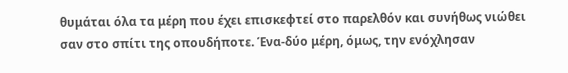θυμάται όλα τα μέρη που έχει επισκεφτεί στο παρελθόν και συνήθως νιώθει σαν στο σπίτι της οπουδήποτε. Ένα-δύο μέρη, όμως, την ενόχλησαν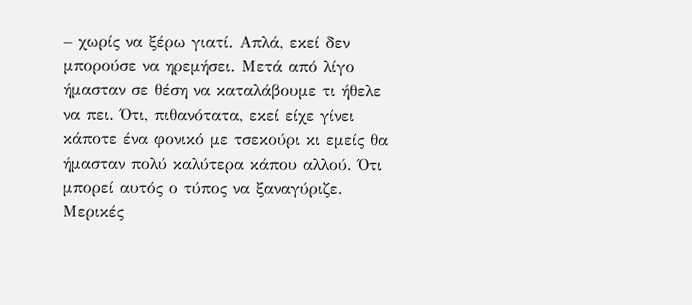– χωρίς να ξέρω γιατί. Απλά, εκεί δεν μπορούσε να ηρεμήσει. Μετά από λίγο ήμασταν σε θέση να καταλάβουμε τι ήθελε να πει. Ότι, πιθανότατα, εκεί είχε γίνει κάποτε ένα φονικό με τσεκούρι κι εμείς θα ήμασταν πολύ καλύτερα κάπου αλλού. Ότι μπορεί αυτός ο τύπος να ξαναγύριζε. Μερικές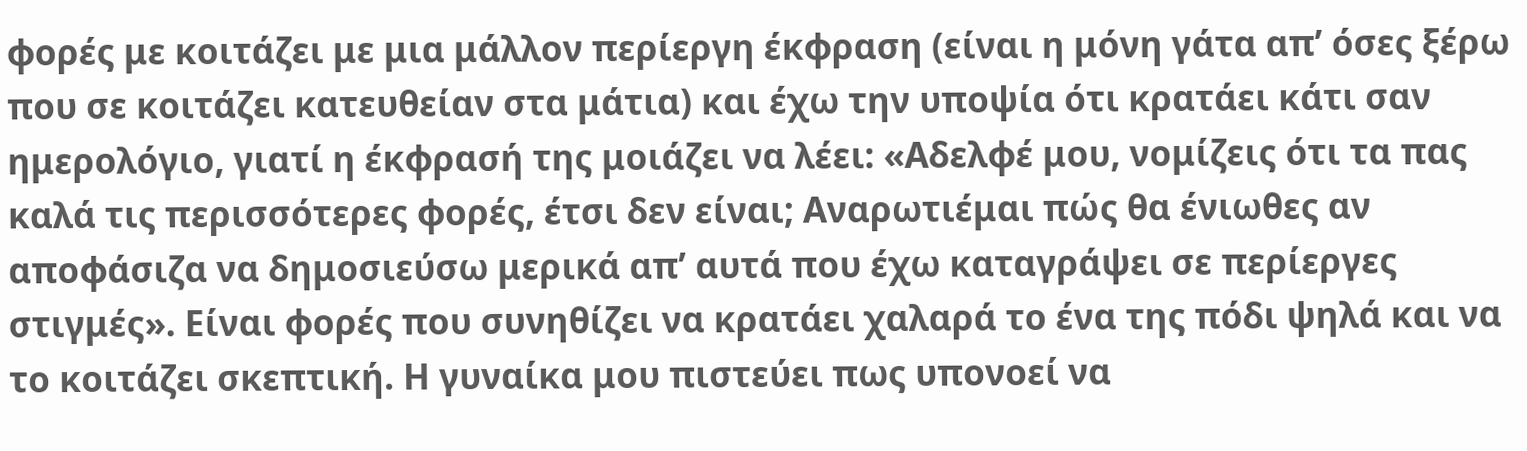φορές με κοιτάζει με μια μάλλον περίεργη έκφραση (είναι η μόνη γάτα απ’ όσες ξέρω που σε κοιτάζει κατευθείαν στα μάτια) και έχω την υποψία ότι κρατάει κάτι σαν ημερολόγιο, γιατί η έκφρασή της μοιάζει να λέει: «Αδελφέ μου, νομίζεις ότι τα πας καλά τις περισσότερες φορές, έτσι δεν είναι; Αναρωτιέμαι πώς θα ένιωθες αν αποφάσιζα να δημοσιεύσω μερικά απ’ αυτά που έχω καταγράψει σε περίεργες στιγμές». Είναι φορές που συνηθίζει να κρατάει χαλαρά το ένα της πόδι ψηλά και να το κοιτάζει σκεπτική. Η γυναίκα μου πιστεύει πως υπονοεί να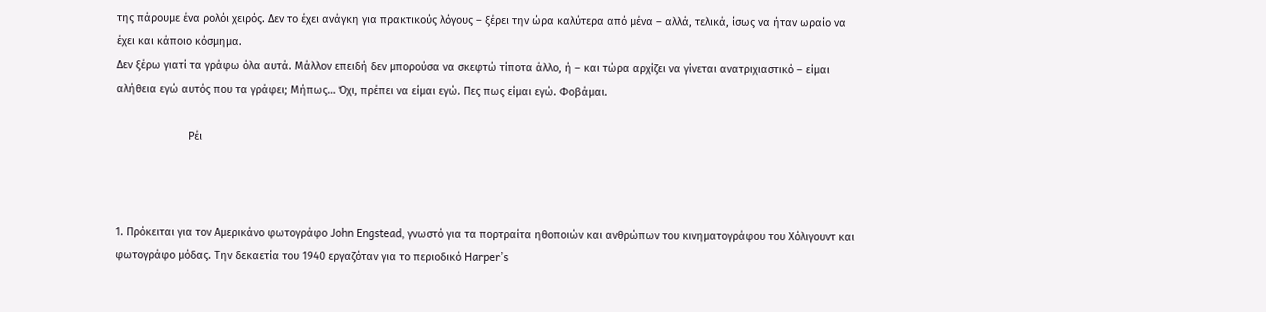της πάρουμε ένα ρολόι χειρός. Δεν το έχει ανάγκη για πρακτικούς λόγους – ξέρει την ώρα καλύτερα από μένα – αλλά, τελικά, ίσως να ήταν ωραίο να έχει και κάποιο κόσμημα.
Δεν ξέρω γιατί τα γράφω όλα αυτά. Μάλλον επειδή δεν μπορούσα να σκεφτώ τίποτα άλλο, ή – και τώρα αρχίζει να γίνεται ανατριχιαστικό – είμαι αλήθεια εγώ αυτός που τα γράφει; Μήπως… Όχι, πρέπει να είμαι εγώ. Πες πως είμαι εγώ. Φοβάμαι.

                        Ρέι



1. Πρόκειται για τον Αμερικάνο φωτογράφο John Engstead, γνωστό για τα πορτραίτα ηθοποιών και ανθρώπων του κινηματογράφου του Χόλιγουντ και φωτογράφο μόδας. Την δεκαετία του 1940 εργαζόταν για το περιοδικό Harper’s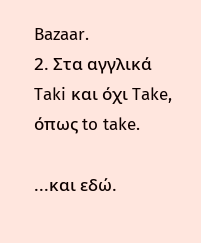Bazaar.
2. Στα αγγλικά Taki και όχι Take, όπως to take.

...και εδώ.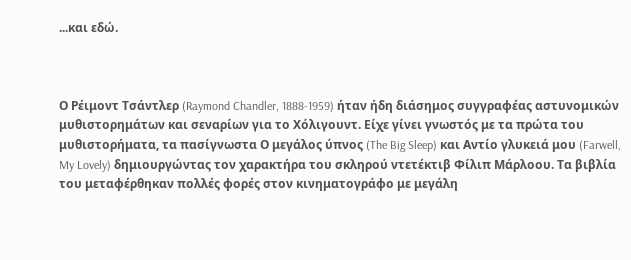...και εδώ.



Ο Ρέιμοντ Τσάντλερ (Raymond Chandler, 1888-1959) ήταν ήδη διάσημος συγγραφέας αστυνομικών μυθιστορημάτων και σεναρίων για το Χόλιγουντ. Είχε γίνει γνωστός με τα πρώτα του μυθιστορήματα, τα πασίγνωστα Ο μεγάλος ύπνος (The Big Sleep) και Αντίο γλυκειά μου (Farwell, My Lovely) δημιουργώντας τον χαρακτήρα του σκληρού ντετέκτιβ Φίλιπ Μάρλοου. Τα βιβλία του μεταφέρθηκαν πολλές φορές στον κινηματογράφο με μεγάλη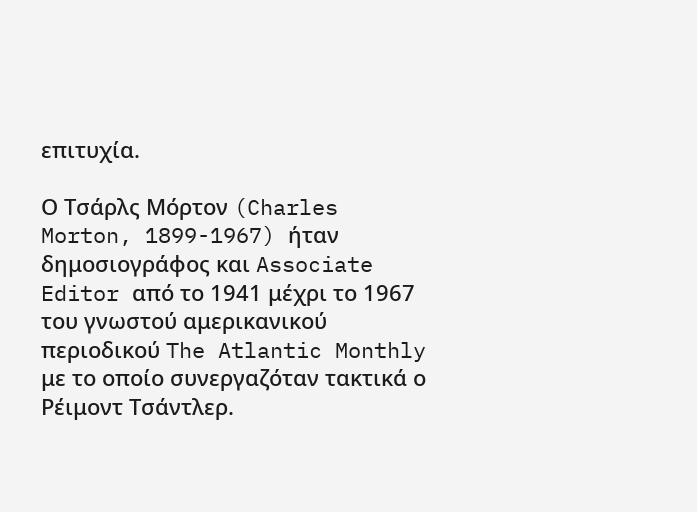επιτυχία.

Ο Τσάρλς Μόρτον (Charles Morton, 1899-1967) ήταν δημοσιογράφος και Associate Editor από το 1941 μέχρι το 1967 του γνωστού αμερικανικού περιοδικού The Atlantic Monthly με το οποίο συνεργαζόταν τακτικά ο Ρέιμοντ Τσάντλερ.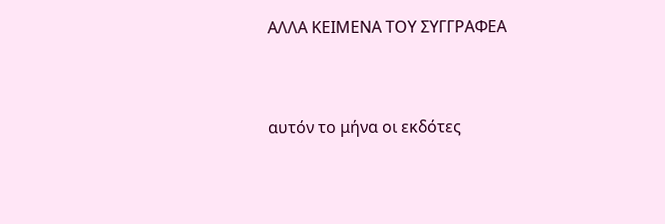ΑΛΛΑ ΚΕΙΜΕΝΑ ΤΟΥ ΣΥΓΓΡΑΦΕΑ


αυτόν το μήνα οι εκδότες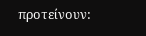προτείνουν: